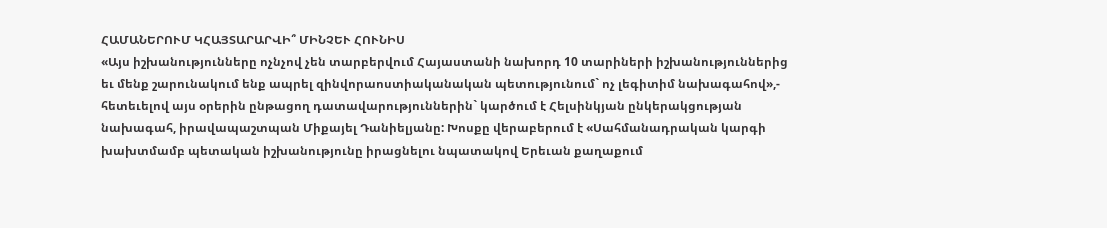ՀԱՄԱՆԵՐՈՒՄ ԿՀԱՅՏԱՐԱՐՎԻ՞ ՄԻՆՉԵՒ ՀՈՒՆԻՍ
«Այս իշխանությունները ոչնչով չեն տարբերվում Հայաստանի նախորդ 10 տարիների իշխանություններից եւ մենք շարունակում ենք ապրել զինվորաոստիականական պետությունում` ոչ լեգիտիմ նախագահով»,- հետեւելով այս օրերին ընթացող դատավարություններին` կարծում է Հելսինկյան ընկերակցության նախագահ, իրավապաշտպան Միքայել Դանիելյանը: Խոսքը վերաբերում է «Սահմանադրական կարգի խախտմամբ պետական իշխանությունը իրացնելու նպատակով Երեւան քաղաքում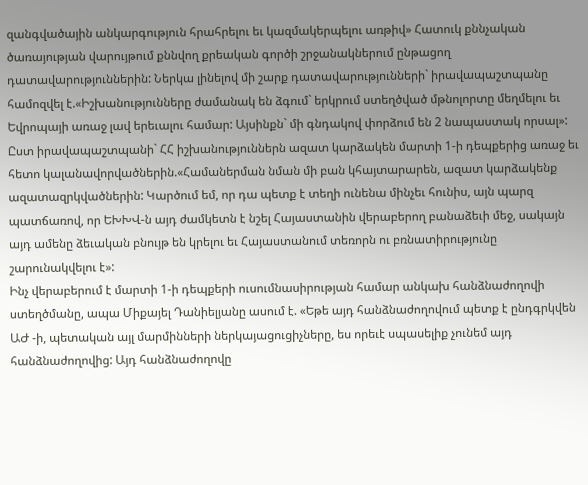զանգվածային անկարգություն հրահրելու եւ կազմակերպելու առթիվ» Հատուկ քննչական ծառայության վարույթում քննվող քրեական գործի շրջանակներում ընթացող դատավարություններին: Ներկա լինելով մի շարք դատավարությունների` իրավապաշտպանը համոզվել է.«Իշխանությունները ժամանակ են ձգում` երկրում ստեղծված մթնոլորտը մեղմելու եւ Եվրոպայի առաջ լավ երեւալու համար: Այսինքն` մի գնդակով փորձում են 2 նապաստակ որսալ»: Ըստ իրավապաշտպանի` ՀՀ իշխանություններն ազատ կարձակեն մարտի 1-ի դեպքերից առաջ եւ հետո կալանավորվածներին.«Համաներման նման մի բան կհայտարարեն, ազատ կարձակենք ազատազրկվածներին: Կարծում եմ, որ դա պետք է տեղի ունենա մինչեւ հունիս, այն պարզ պատճառով, որ ԵԽԽՎ-ն այդ ժամկետն է նշել Հայաստանին վերաբերող բանաձեւի մեջ, սակայն այդ ամենը ձեւական բնույթ են կրելու եւ Հայաստանում տեռորն ու բռնատիրությունը շարունակվելու է»:
Ինչ վերաբերում է մարտի 1-ի դեպքերի ուսումնասիրության համար անկախ հանձնաժողովի ստեղծմանը, ապա Միքայել Դանիելյանը ասում է. «Եթե այդ հանձնաժողովում պետք է ընդգրկվեն ԱԺ -ի, պետական այլ մարմինների ներկայացուցիչները, ես որեւէ սպասելիք չունեմ այդ հանձնաժողովից: Այդ հանձնաժողովը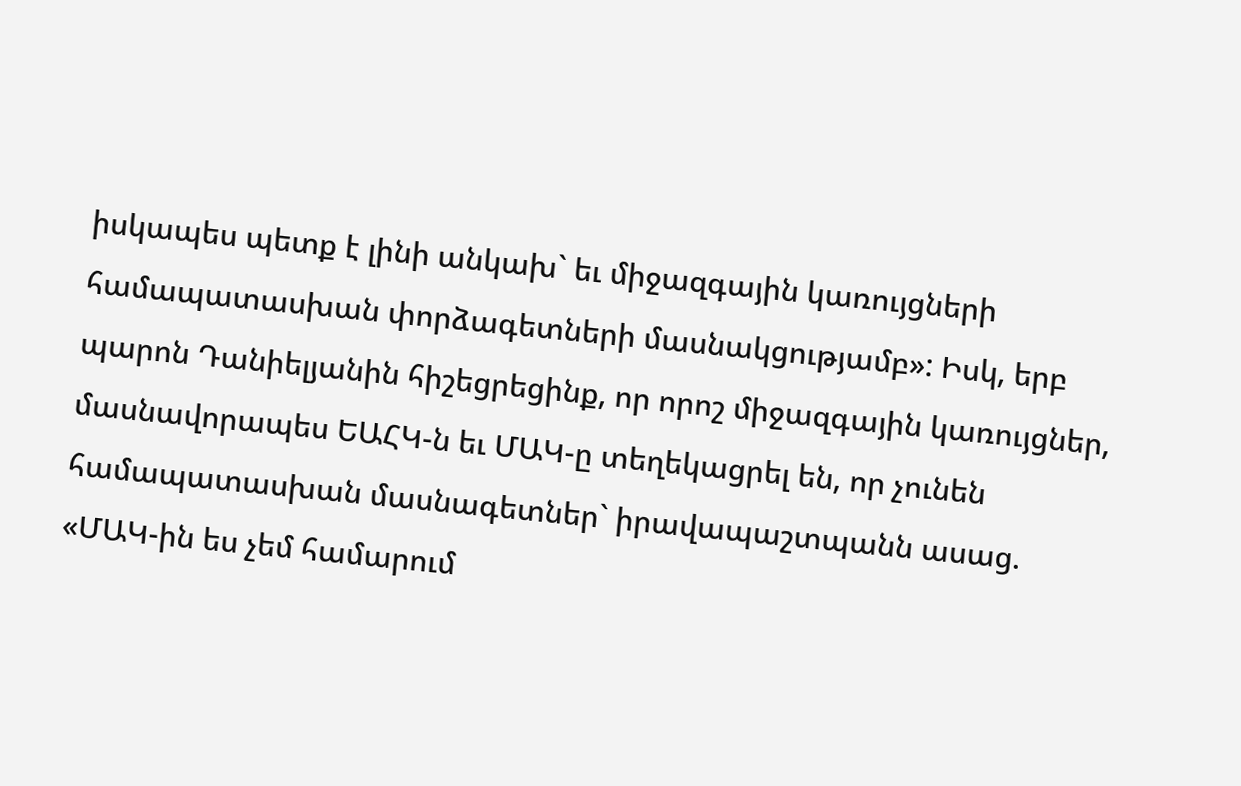իսկապես պետք է լինի անկախ` եւ միջազգային կառույցների համապատասխան փորձագետների մասնակցությամբ»: Իսկ, երբ պարոն Դանիելյանին հիշեցրեցինք, որ որոշ միջազգային կառույցներ, մասնավորապես ԵԱՀԿ-ն եւ ՄԱԿ-ը տեղեկացրել են, որ չունեն համապատասխան մասնագետներ` իրավապաշտպանն ասաց. «ՄԱԿ-ին ես չեմ համարում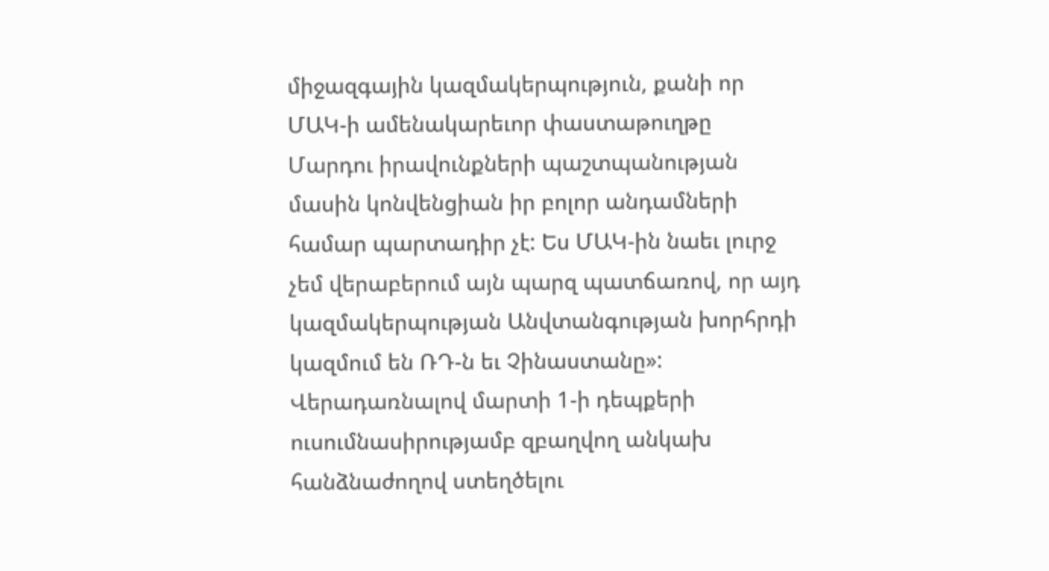միջազգային կազմակերպություն, քանի որ ՄԱԿ-ի ամենակարեւոր փաստաթուղթը Մարդու իրավունքների պաշտպանության մասին կոնվենցիան իր բոլոր անդամների համար պարտադիր չէ: Ես ՄԱԿ-ին նաեւ լուրջ չեմ վերաբերում այն պարզ պատճառով, որ այդ կազմակերպության Անվտանգության խորհրդի կազմում են ՌԴ-ն եւ Չինաստանը»: Վերադառնալով մարտի 1-ի դեպքերի ուսումնասիրությամբ զբաղվող անկախ հանձնաժողով ստեղծելու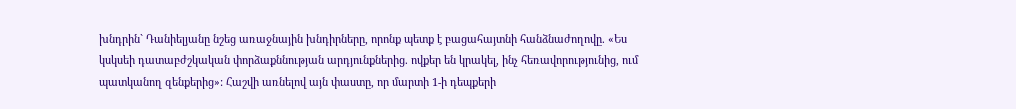խնդրին` Դանիելյանը նշեց առաջնային խնդիրները, որոնք պետք է բացահայտնի հանձնաժողովը. «Ես կսկսեի դատաբժշկական փորձաքննության արդյունքներից. ովքեր են կրակել, ինչ հեռավորությունից, ում պատկանող զենքերից»: Հաշվի առնելով այն փաստը, որ մարտի 1-ի դեպքերի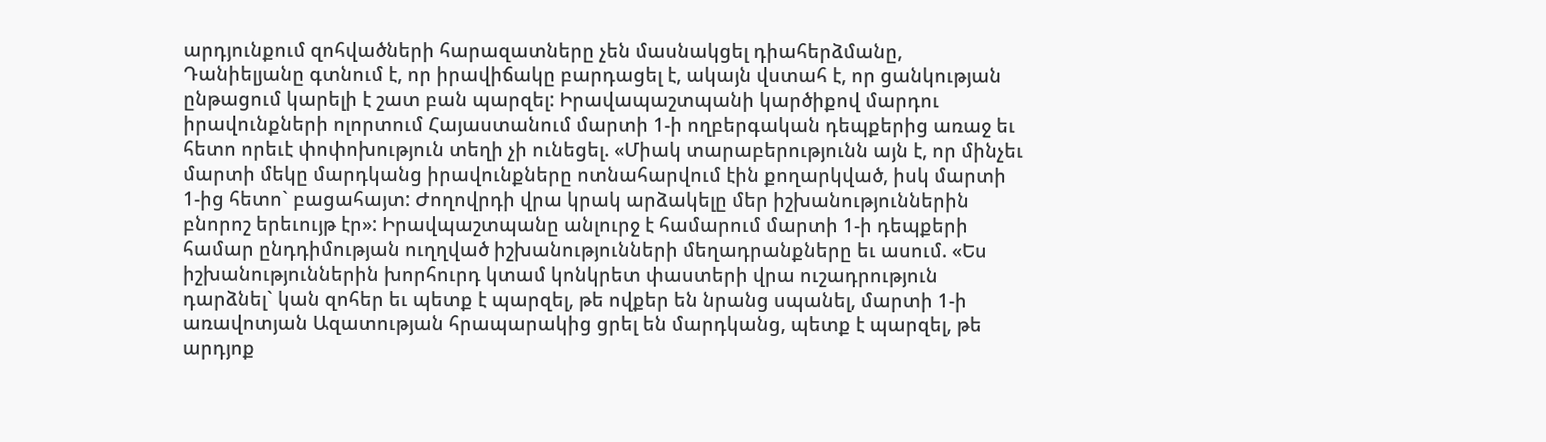արդյունքում զոհվածների հարազատները չեն մասնակցել դիահերձմանը, Դանիելյանը գտնում է, որ իրավիճակը բարդացել է, ակայն վստահ է, որ ցանկության ընթացում կարելի է շատ բան պարզել: Իրավապաշտպանի կարծիքով մարդու իրավունքների ոլորտում Հայաստանում մարտի 1-ի ողբերգական դեպքերից առաջ եւ հետո որեւէ փոփոխություն տեղի չի ունեցել. «Միակ տարաբերությունն այն է, որ մինչեւ մարտի մեկը մարդկանց իրավունքները ոտնահարվում էին քողարկված, իսկ մարտի 1-ից հետո` բացահայտ: Ժողովրդի վրա կրակ արձակելը մեր իշխանություններին բնորոշ երեւույթ էր»: Իրավպաշտպանը անլուրջ է համարում մարտի 1-ի դեպքերի համար ընդդիմության ուղղված իշխանությունների մեղադրանքները եւ ասում. «Ես իշխանություններին խորհուրդ կտամ կոնկրետ փաստերի վրա ուշադրություն դարձնել` կան զոհեր եւ պետք է պարզել, թե ովքեր են նրանց սպանել, մարտի 1-ի առավոտյան Ազատության հրապարակից ցրել են մարդկանց, պետք է պարզել, թե արդյոք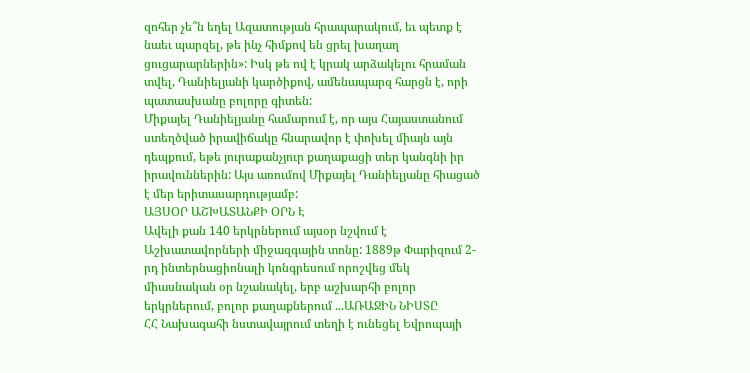զոհեր չե՞ն եղել Ազատության հրապարակում, եւ պետք է նաեւ պարզել, թե ինչ հիմքով են ցրել խաղաղ ցուցարարներին»: Իսկ թե ով է կրակ արձակելու հրաման տվել, Դանիելյանի կարծիքով, ամենապարզ հարցն է, որի պատասխանը բոլորը գիտեն:
Միքայել Դանիելյանը համարում է, որ այս Հայաստանում ստեղծված իրավիճակը հնարավոր է փոխել միայն այն դեպքում, եթե յուրաքանչյուր քաղաքացի տեր կանգնի իր իրավուններին: Այս առումով Միքայել Դանիելյանը հիացած է մեր երիտասարդությամբ:
ԱՅՍՕՐ ԱՇԽԱՏԱՆՔԻ ՕՐՆ Է
Ավելի քան 140 երկրներում այսօր նշվում է Աշխատավորների միջազգային տոնը: 1889թ Փարիզում 2-րդ ինտերնացիոնալի կոնգրեսում որոշվեց մեկ միասնական օր նշանակել, երբ աշխարհի բոլոր երկրներում, բոլոր քաղաքներում ...ԱՌԱՋԻՆ ՆԻՍՏԸ
ՀՀ Նախագահի նստավայրում տեղի է ունեցել Եվրոպայի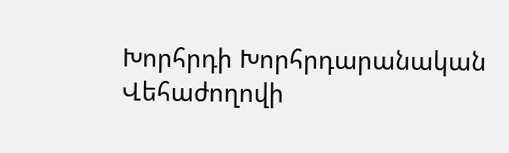Խորհրդի Խորհրդարանական Վեհաժողովի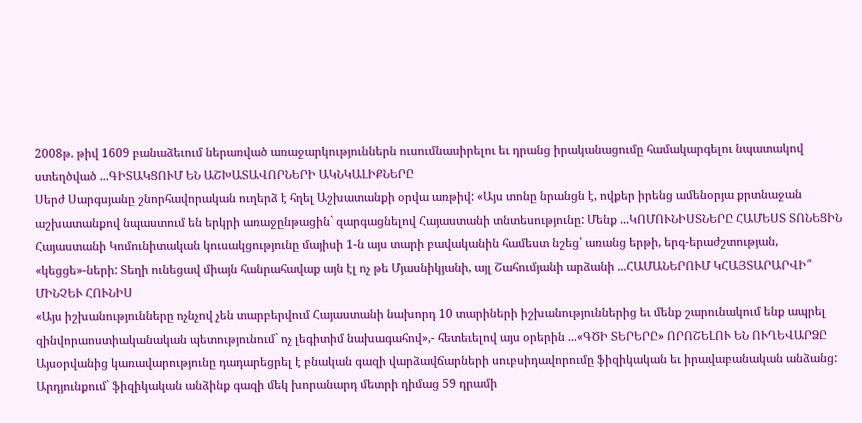2008թ. թիվ 1609 բանաձեւում ներառված առաջարկություններն ուսումնասիրելու եւ դրանց իրականացումը համակարգելու նպատակով ստեղծված ...ԳԻՏԱԿՑՈՒՄ ԵՆ ԱՇԽԱՏԱՎՈՐՆԵՐԻ ԱԿՆԿԱԼԻՔՆԵՐԸ
Սերժ Սարգսյանը շնորհավորական ուղերձ է հղել Աշխատանքի օրվա առթիվ: «Այս տոնը նրանցն է, ովքեր իրենց ամենօրյա քրտնաջան աշխատանքով նպաստում են երկրի առաջընթացին` զարգացնելով Հայաստանի տնտեսությունը: Մենք ...ԿՈՄՈՒՆԻՍՏՆԵՐԸ ՀԱՄԵՍՏ ՏՈՆԵՑԻՆ
Հայաստանի Կոմունիտական կուսակցությունը մայիսի 1-ն այս տարի բավականին համեստ նշեց՝ առանց երթի, երգ-երաժշտության, «կեցցե»-ների: Տեղի ունեցավ միայն հանրահավաք այն էլ ոչ թե Մյասնիկյանի, այլ Շահումյանի արձանի ...ՀԱՄԱՆԵՐՈՒՄ ԿՀԱՅՏԱՐԱՐՎԻ՞ ՄԻՆՉԵՒ ՀՈՒՆԻՍ
«Այս իշխանությունները ոչնչով չեն տարբերվում Հայաստանի նախորդ 10 տարիների իշխանություններից եւ մենք շարունակում ենք ապրել զինվորաոստիականական պետությունում` ոչ լեգիտիմ նախագահով»,- հետեւելով այս օրերին ...«ԳԾԻ ՏԵՐԵՐԸ» ՈՐՈՇԵԼՈՒ ԵՆ ՈՒՂԵՎԱՐՁԸ
Այսօրվանից կառավարությունը դադարեցրել է բնական գազի վարձավճարների սուբսիդավորումը ֆիզիկական եւ իրավաբանական անձանց: Արդյունքում` ֆիզիկական անձինք գազի մեկ խորանարդ մետրի դիմաց 59 դրամի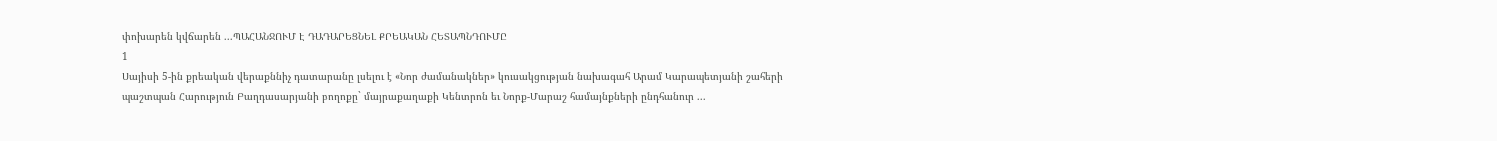փոխարեն կվճարեն ...ՊԱՀԱՆՋՈՒՄ Է ԴԱԴԱՐԵՑՆԵԼ ՔՐԵԱԿԱՆ ՀԵՏԱՊՆԴՈՒՄԸ
1
Սայիսի 5-ին քրեական վերաքննիչ դատարանը լսելու է «Նոր ժամանակներ» կուսակցության նախագահ Արամ Կարապետյանի շահերի պաշտպան Հարություն Բաղդասարյանի բողոքը` մայրաքաղաքի Կենտրոն եւ Նորք-Մարաշ համայնքների ընդհանուր ...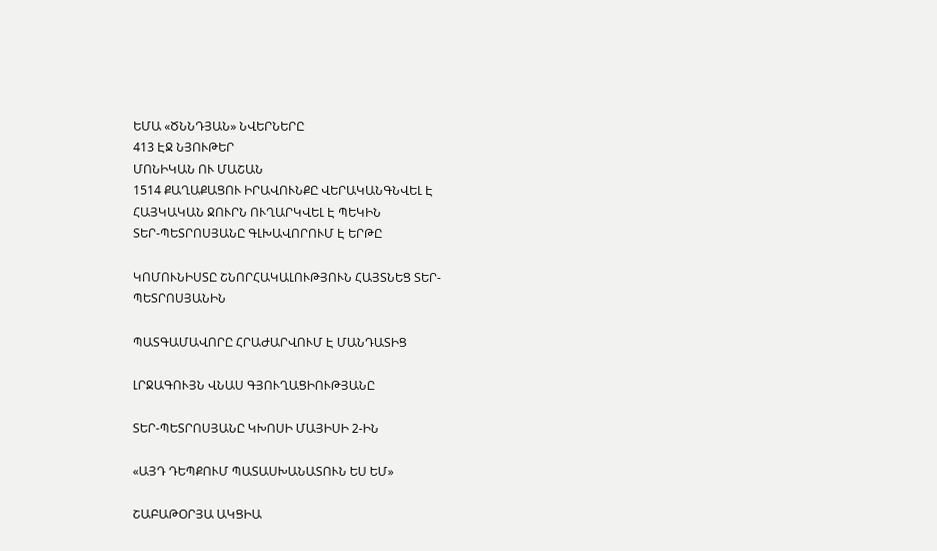ԵՄԱ «ԾՆՆԴՅԱՆ» ՆՎԵՐՆԵՐԸ
413 ԷՋ ՆՅՈՒԹԵՐ
ՄՈՆԻԿԱՆ ՈՒ ՄԱՇԱՆ
1514 ՔԱՂԱՔԱՑՈՒ ԻՐԱՎՈՒՆՔԸ ՎԵՐԱԿԱՆԳՆՎԵԼ Է
ՀԱՅԿԱԿԱՆ ՋՈՒՐՆ ՈՒՂԱՐԿՎԵԼ Է ՊԵԿԻՆ
ՏԵՐ-ՊԵՏՐՈՍՅԱՆԸ ԳԼԽԱՎՈՐՈՒՄ Է ԵՐԹԸ

ԿՈՄՈՒՆԻՍՏԸ ՇՆՈՐՀԱԿԱԼՈՒԹՅՈՒՆ ՀԱՅՏՆԵՑ ՏԵՐ-ՊԵՏՐՈՍՅԱՆԻՆ

ՊԱՏԳԱՄԱՎՈՐԸ ՀՐԱԺԱՐՎՈՒՄ Է ՄԱՆԴԱՏԻՑ

ԼՐՋԱԳՈՒՅՆ ՎՆԱՍ ԳՅՈՒՂԱՑԻՈՒԹՅԱՆԸ

ՏԵՐ-ՊԵՏՐՈՍՅԱՆԸ ԿԽՈՍԻ ՄԱՅԻՍԻ 2-ԻՆ

«ԱՅԴ ԴԵՊՔՈՒՄ ՊԱՏԱՍԽԱՆԱՏՈՒՆ ԵՍ ԵՄ»

ՇԱԲԱԹՕՐՅԱ ԱԿՑԻԱ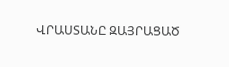ՎՐԱՍՏԱՆԸ ԶԱՅՐԱՑԱԾ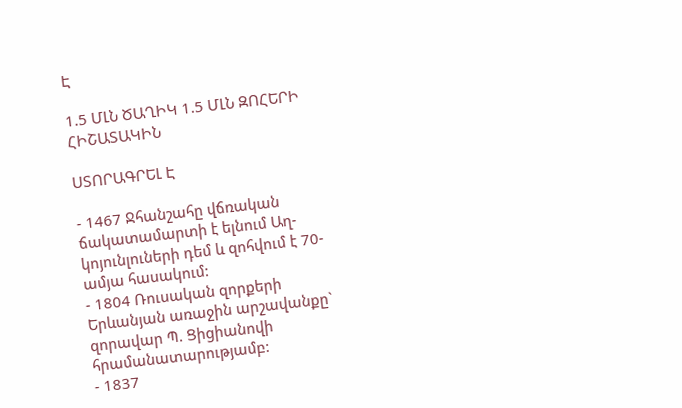Է

1.5 ՄԼՆ ԾԱՂԻԿ 1.5 ՄԼՆ ԶՈՀԵՐԻ ՀԻՇԱՏԱԿԻՆ

ՍՏՈՐԱԳՐԵԼ Է

- 1467 Ջհանշահը վճռական ճակատամարտի է ելնում Աղ-կոյունլուների դեմ և զոհվում է 70-ամյա հասակում:
- 1804 Ռուսական զորքերի Երևանյան առաջին արշավանքը` զորավար Պ. Ցիցիանովի հրամանատարությամբ:
- 1837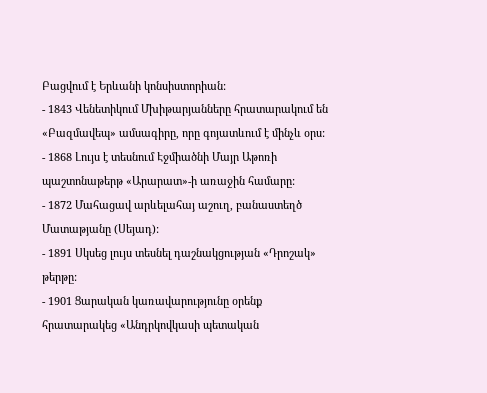Բացվում է Երևանի կոնսիստորիան:
- 1843 Վենետիկում Մխիթարյանները հրատարակում են «Բազմավեպ» ամսագիրը, որը գոյատևում է մինչև օրս:
- 1868 Լույս է տեսնում Էջմիածնի Մայր Աթոռի պաշտոնաթերթ «Արարատ»-ի առաջին համարը:
- 1872 Մահացավ արևելահայ աշուղ, բանաստեղծ Մատաթյանը (Սեյադ):
- 1891 Սկսեց լույս տեսնել դաշնակցության «Դրոշակ» թերթը:
- 1901 Ցարական կառավարությունը օրենք հրատարակեց «Անդրկովկասի պետական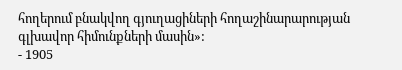հողերում բնակվող գյուղացիների հողաշինարարության գլխավոր հիմունքների մասին»:
- 1905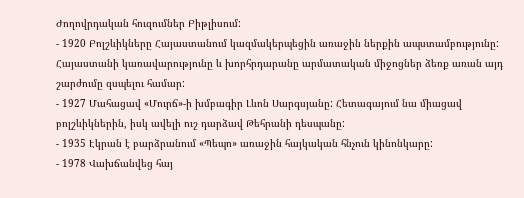Ժողովրդական հուզումներ Բիթլիսում:
- 1920 Բոլշևիկները Հայաստանում կազմակերպեցին առաջին ներքին ապստամբությունը: Հայաստանի կառավարությունը և խորհրդարանը արմատական միջոցներ ձեռք առան այդ շարժումը զսպելու համար:
- 1927 Մահացավ «Մուրճ»-ի խմբագիր Լևոն Սարգսյանը: Հետագայում նա միացավ բոլշևիկներին, իսկ ավելի ուշ դարձավ Թեհրանի դեսպանը:
- 1935 Էկրան է բարձրանում «Պեպո» առաջին հայկական հնչուն կինոնկարը:
- 1978 Վախճանվեց հայ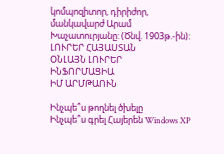կոմպոզիտոր, դիրիժոր, մանկավարժ Արամ Խաչատուրյանը: (Ծնվ. 1903թ.-ին):
ԼՈՒՐԵՐ ՀԱՅԱՍՏԱՆ
ՕՆԼԱՅՆ ԼՈՒՐԵՐ
ԻՆՖՈՐՄԱՑԻԱ
ԻՄ ԱՐՄԹԱՈՒՆ

Ինչպե՞ս թողնել ծխելը
Ինչպե՞ս գրել Հայերեն Windows XP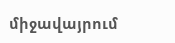միջավայրում